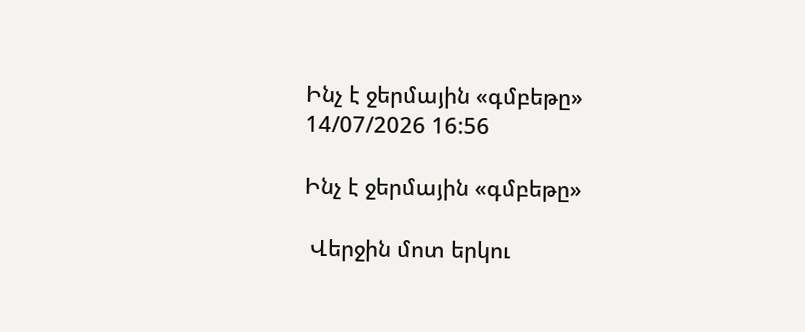Ինչ է ջերմային «գմբեթը»
14/07/2026 16:56

Ինչ է ջերմային «գմբեթը»

 Վերջին մոտ երկու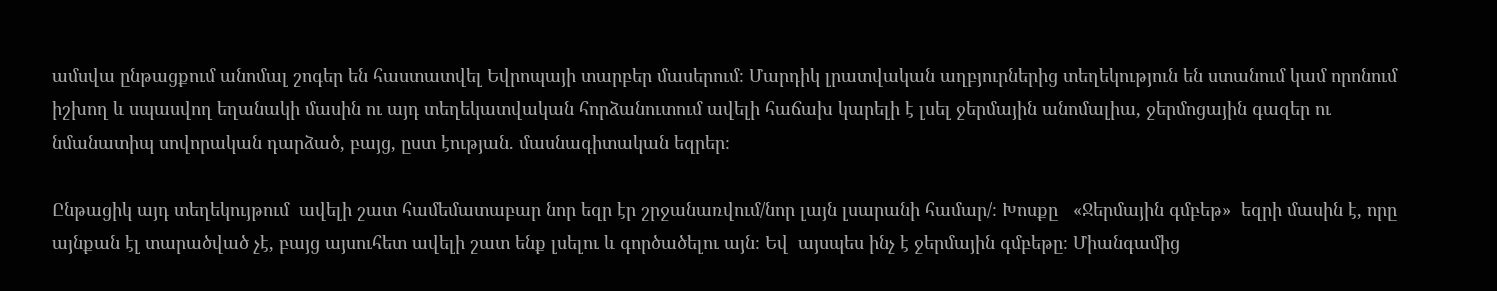ամսվա ընթացքում անոմալ շոգեր են հաստատվել Եվրոպայի տարբեր մասերում։ Մարդիկ լրատվական աղբյուրներից տեղեկություն են ստանում կամ որոնում  իշխող և սպասվող եղանակի մասին ու այդ տեղեկատվական հորձանուտում ավելի հաճախ կարելի է լսել ջերմային անոմալիա, ջերմոցային գազեր ու նմանատիպ սովորական դարձած, բայց, ըստ էության. մասնագիտական եզրեր։

Ընթացիկ այդ տեղեկույթում  ավելի շատ համեմատաբար նոր եզր էր շրջանառվում/նոր լայն լսարանի համար/։ Խոսքը   «Ջերմային գմբեթ»  եզրի մասին է, որը այնքան էլ տարածված չէ, բայց այսուհետ ավելի շատ ենք լսելու և գործածելու այն։ Եվ  այսպես ինչ է ջերմային գմբեթը։ Միանգամից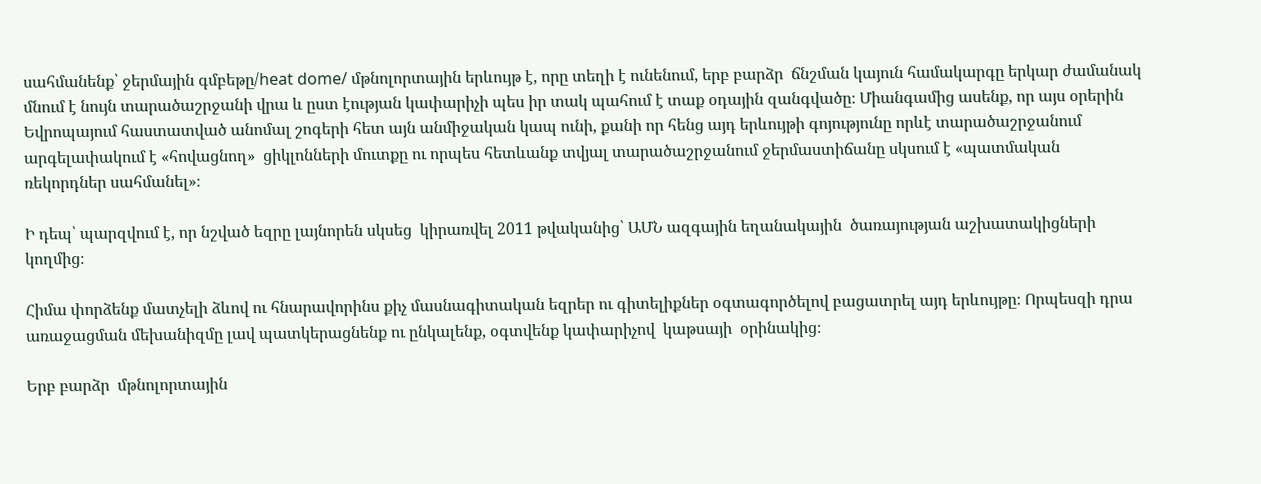սահմանենք՝ ջերմային գմբեթը/heat dome/ մթնոլորտային երևույթ է, որը տեղի է ունենում, երբ բարձր  ճնշման կայուն համակարգը երկար ժամանակ մնում է նույն տարածաշրջանի վրա և ըստ էության կափարիչի պես իր տակ պահում է տաք օդային զանգվածը։ Միանգամից ասենք, որ այս օրերին  Եվրոպայում հաստատված անոմալ շոգերի հետ այն անմիջական կապ ունի, քանի որ հենց այդ երևույթի գոյությունը որևէ տարածաշրջանում արգելափակում է «հովացնող»  ցիկլոնների մուտքը ու որպես հետևանք տվյալ տարածաշրջանում ջերմաստիճանը սկսում է «պատմական ռեկորդներ սահմանել»։

Ի դեպ՝ պարզվում է, որ նշված եզրը լայնորեն սկսեց  կիրառվել 2011 թվականից՝ ԱՄՆ ազգային եղանակային  ծառայության աշխատակիցների կողմից։

Հիմա փորձենք մատչելի ձևով ու հնարավորինս քիչ մասնագիտական եզրեր ու գիտելիքներ օգտագործելով բացատրել այդ երևույթը։ Որպեսզի դրա առաջացման մեխանիզմը լավ պատկերացնենք ու ընկալենք, օգտվենք կափարիչով  կաթսայի  օրինակից։

Երբ բարձր  մթնոլորտային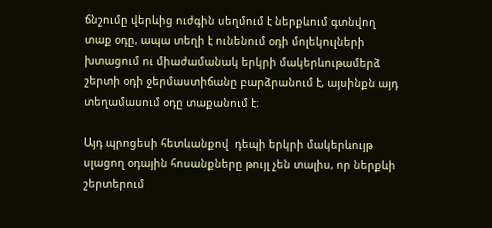ճնշումը վերևից ուժգին սեղմում է ներքևում գտնվող տաք օդը, ապա տեղի է ունենում օդի մոլեկուլների խտացում ու միաժամանակ երկրի մակերևութամերձ շերտի օդի ջերմաստիճանը բարձրանում է, այսինքն այդ տեղամասում օդը տաքանում է։

Այդ պրոցեսի հետևանքով  դեպի երկրի մակերևույթ սլացող օդային հոսանքները թույլ չեն տալիս, որ ներքևի շերտերում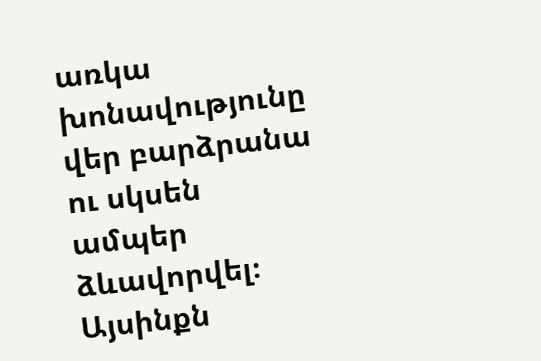առկա խոնավությունը վեր բարձրանա ու սկսեն ամպեր ձևավորվել։ Այսինքն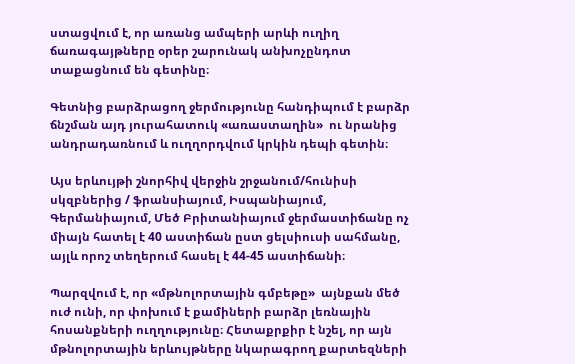ստացվում է, որ առանց ամպերի արևի ուղիղ ճառագայթները օրեր շարունակ անխոչընդոտ տաքացնում են գետինը։

Գետնից բարձրացող ջերմությունը հանդիպում է բարձր ճնշման այդ յուրահատուկ «առաստաղին»  ու նրանից անդրադառնում և ուղղորդվում կրկին դեպի գետին։

Այս երևույթի շնորհիվ վերջին շրջանում/հունիսի սկզբներից / ֆրանսիայում, Իսպանիայում, Գերմանիայում, Մեծ Բրիտանիայում ջերմաստիճանը ոչ միայն հատել է 40 աստիճան ըստ ցելսիուսի սահմանը, այլև որոշ տեղերում հասել է 44-45 աստիճանի։

Պարզվում է, որ «մթնոլորտային գմբեթը»  այնքան մեծ ուժ ունի, որ փոխում է քամիների բարձր լեռնային հոսանքների ուղղությունը։ Հետաքրքիր է նշել, որ այն  մթնոլորտային երևույթները նկարագրող քարտեզների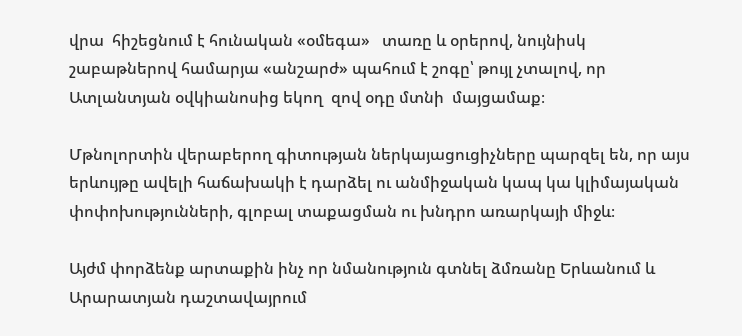վրա  հիշեցնում է հունական «օմեգա»   տառը և օրերով, նույնիսկ շաբաթներով համարյա «անշարժ» պահում է շոգը՝ թույլ չտալով, որ Ատլանտյան օվկիանոսից եկող  զով օդը մտնի  մայցամաք։

Մթնոլորտին վերաբերող գիտության ներկայացուցիչները պարզել են, որ այս երևույթը ավելի հաճախակի է դարձել ու անմիջական կապ կա կլիմայական փոփոխությունների, գլոբալ տաքացման ու խնդրո առարկայի միջև։

Այժմ փորձենք արտաքին ինչ որ նմանություն գտնել ձմռանը Երևանում և Արարատյան դաշտավայրում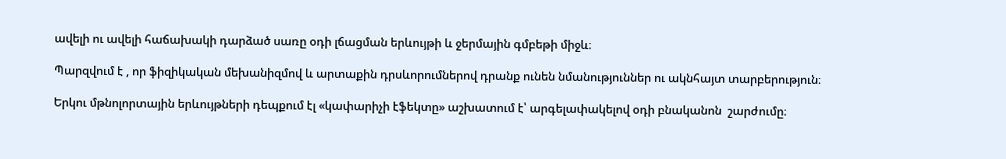ավելի ու ավելի հաճախակի դարձած սառը օդի լճացման երևույթի և ջերմային գմբեթի միջև։

Պարզվում է , որ ֆիզիկական մեխանիզմով և արտաքին դրսևորումներով դրանք ունեն նմանություններ ու ակնհայտ տարբերություն։

Երկու մթնոլորտային երևույթների դեպքում էլ «կափարիչի էֆեկտը» աշխատում է՝ արգելափակելով օդի բնականոն  շարժումը։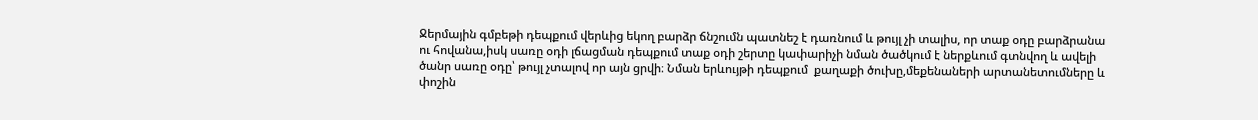Ջերմային գմբեթի դեպքում վերևից եկող բարձր ճնշումն պատնեշ է դառնում և թույլ չի տալիս, որ տաք օդը բարձրանա ու հովանա,իսկ սառը օդի լճացման դեպքում տաք օդի շերտը կափարիչի նման ծածկում է ներքևում գտնվող և ավելի ծանր սառը օդը՝ թույլ չտալով որ այն ցրվի։ Նման երևույթի դեպքում  քաղաքի ծուխը,մեքենաների արտանետումները և փոշին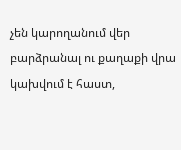չեն կարողանում վեր բարձրանալ ու քաղաքի վրա  կախվում է հաստ,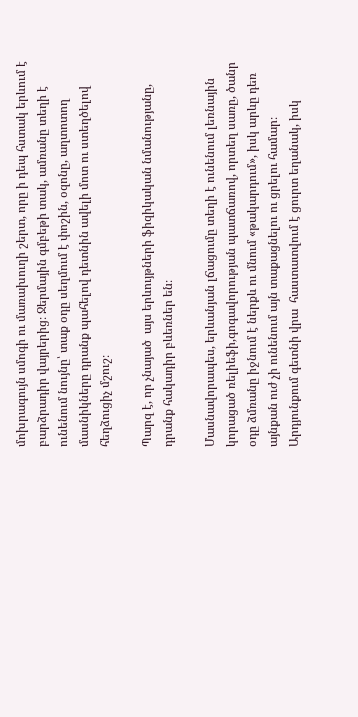մոխրագույն սմոգի ու մառախուղի շերտ, որը ի դեպ հստակ երևում է բարձրադիր վայրերից։ Ջերմային գմբեթի տակ, ամռանը տեղի է ունենում նույնը՝ տաք օդը սեղմում է փոշին, օզոնը, աղտոտող մասնիկները դրանք պահելով դետնին ավելի մոտ ու ստեղծելով հեղձուցիչ մշուշ։

Պարզ է, որ չնայած  այս երևույթների ֆիզիկական նմանությանը, դրանք հակադիր բևեռներ են։

Մասնավորապես, երևանյան լճացումը տեղի է ունենում լեռնային կորացած ռելիեֆի,գոգավորության պատճառով, որտեղ սառը, ծանր օդը ձմռանը իջնում է ներքև ու մնում «թակարդում», իսկ արևը դեռ այնքան ուժ չի ունենում այն տաքացնելու ու ցրելու համար։ Արդյունքում գետնի վրա  հաստատվում է ցուրտ եղանակ, իսկ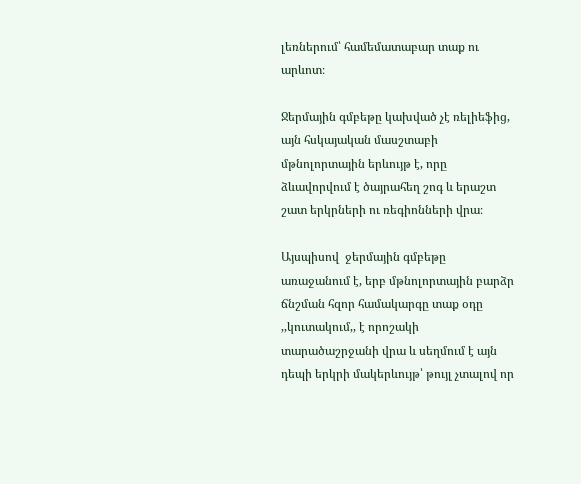լեռներում՝ համեմատաբար տաք ու արևոտ։

Ջերմային գմբեթը կախված չէ ռելիեֆից, այն հսկայական մասշտաբի մթնոլորտային երևույթ է, որը ձևավորվում է ծայրահեղ շոգ և երաշտ շատ երկրների ու ռեգիոնների վրա։

Այսպիսով  ջերմային գմբեթը առաջանում է, երբ մթնոլորտային բարձր ճնշման հզոր համակարգը տաք օդը ,,կուտակում,, է որոշակի տարածաշրջանի վրա և սեղմում է այն դեպի երկրի մակերևույթ՝ թույլ չտալով որ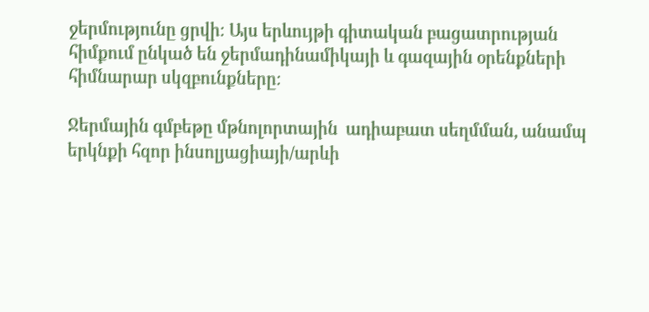ջերմությունը ցրվի։ Այս երևույթի գիտական բացատրության հիմքում ընկած են ջերմադինամիկայի և գազային օրենքների հիմնարար սկզբունքները։

Ջերմային գմբեթը մթնոլորտային  ադիաբատ սեղմման, անամպ երկնքի հզոր ինսոլյացիայի/արևի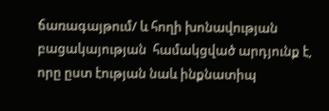ճառագայթում/ և հողի խոնավության  բացակայության  համակցված արդյունք է, որը ըստ էության նաև ինքնատիպ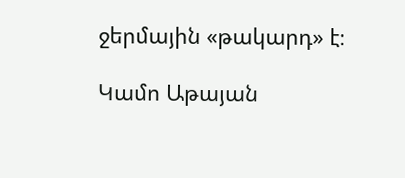ջերմային «թակարդ» է։

Կամո Աթայան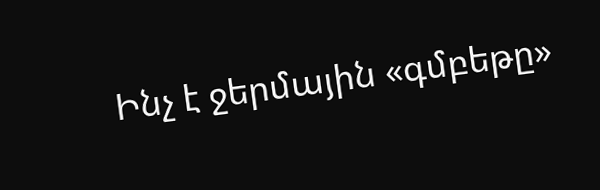Ինչ է ջերմային «գմբեթը»